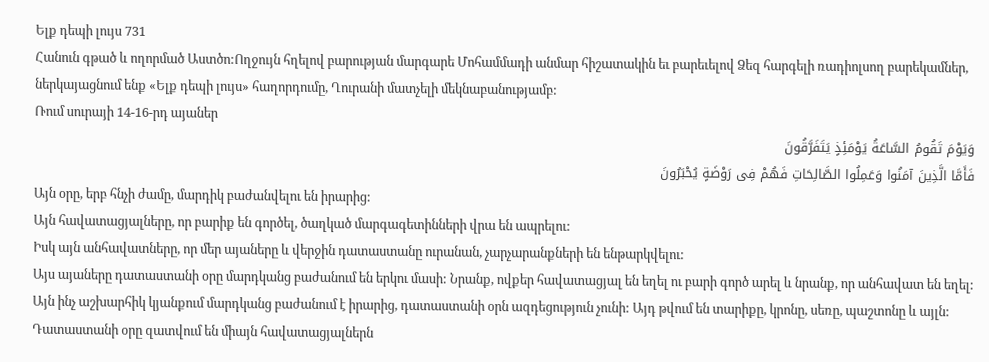Ելք դեպի լույս 731
Հանուն գթած և ողորմած Աստծո:Ողջույն հղելով բարության մարգարե Մոհամմադի անմար հիշատակին եւ բարեւելով Ձեզ հարգելի ռադիոլսող բարեկամներ, ներկայացնում ենք «Ելք դեպի լույս» հաղորդումը, Ղուրանի մատչելի մեկնաբանությամբ:
Ռում սուրայի 14-16-րդ այաներ
وَیَوْمَ تَقُومُ السَّاعَةُ یَوْمَئِذٍ یَتَفَرَّقُونَ
فَأَمَّا الَّذِینَ آمَنُوا وَعَمِلُوا الصَّالِحَاتِ فَهُمْ فِی رَوْضَةٍ یُحْبَرُونَ
Այն օրը, երբ հնչի ժամը, մարդիկ բաժանվելու են իրարից:
Այն հավատացյալները, որ բարիք են գործել, ծաղկած մարգագետինների վրա են ապրելու:
Իսկ այն անհավատները, որ մեր այաները և վերջին դատաստանը ուրանան, չարչարանքների են ենթարկվելու:
Այս այաները դատաստանի օրը մարդկանց բաժանում են երկու մասի: Նրանք, ովքեր հավատացյալ են եղել ու բարի գործ արել և նրանք, որ անհավատ են եղել: Այն ինչ աշխարհիկ կյանքում մարդկանց բաժանում է իրարից, դատաստանի օրն ազդեցություն չունի: Այդ թվում են տարիքը, կրոնը, սեռը, պաշտոնը և այլն: Դատաստանի օրը զատվում են միայն հավատացյալներն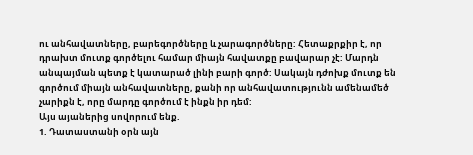ու անհավատները, բարեգործները և չարագործները: Հետաքրքիր է, որ դրախտ մուտք գործելու համար միայն հավատքը բավարար չէ: Մարդն անպայման պետք է կատարած լինի բարի գործ: Սակայն դժոխք մուտք են գործում միայն անհավատները, քանի որ անհավատությունն ամենամեծ չարիքն է, որը մարդը գործում է ինքն իր դեմ:
Այս այաներից սովորում ենք.
1. Դատաստանի օրն այն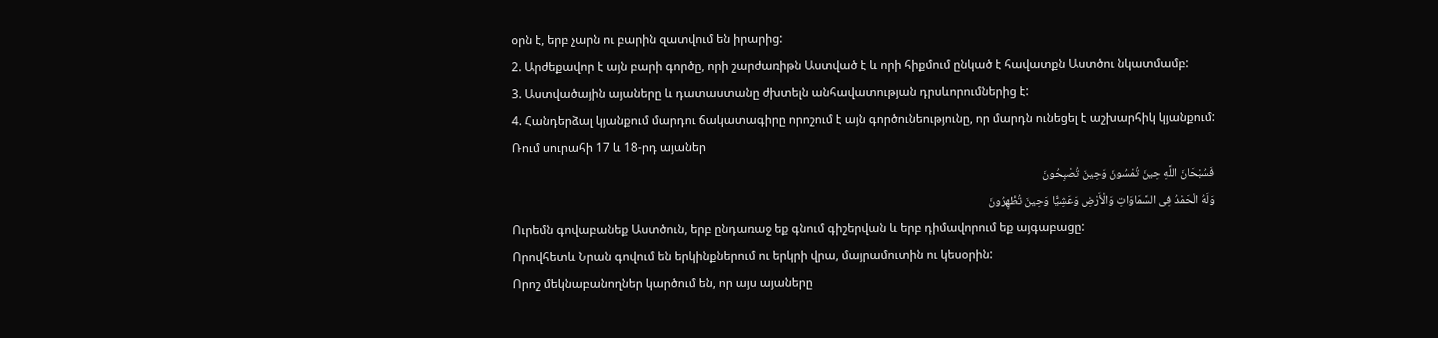օրն է, երբ չարն ու բարին զատվում են իրարից:
2. Արժեքավոր է այն բարի գործը, որի շարժառիթն Աստված է և որի հիքմում ընկած է հավատքն Աստծու նկատմամբ:
3. Աստվածային այաները և դատաստանը ժխտելն անհավատության դրսևորումներից է:
4. Հանդերձալ կյանքում մարդու ճակատագիրը որոշում է այն գործունեությունը, որ մարդն ունեցել է աշխարհիկ կյանքում:
Ռում սուրահի 17 և 18-րդ այաներ
فَسُبْحَانَ اللَّهِ حِینَ تُمْسُونَ وَحِینَ تُصْبِحُونَ
وَلَهُ الْحَمْدُ فِی السَّمَاوَاتِ وَالْأَرْضِ وَعَشِیًّا وَحِینَ تُظْهِرُونَ
Ուրեմն գովաբանեք Աստծուն, երբ ընդառաջ եք գնում գիշերվան և երբ դիմավորում եք այգաբացը:
Որովհետև Նրան գովում են երկինքներում ու երկրի վրա, մայրամուտին ու կեսօրին:
Որոշ մեկնաբանողներ կարծում են, որ այս այաները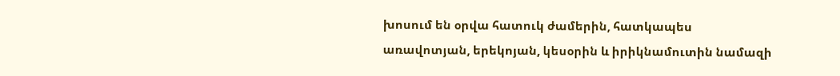խոսում են օրվա հատուկ ժամերին, հատկապես առավոտյան, երեկոյան, կեսօրին և իրիկնամուտին նամազի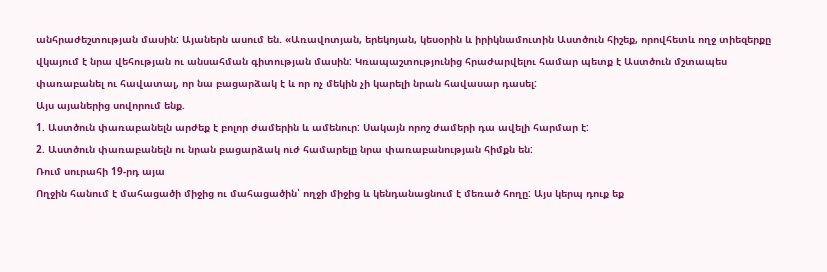անհրաժեշտության մասին: Այաներն ասում են. «Առավոտյան, երեկոյան, կեսօրին և իրիկնամուտին Աստծուն հիշեք, որովհետև ողջ տիեզերքը վկայում է նրա վեհության ու անսահման գիտության մասին: Կռապաշտությունից հրաժարվելու համար պետք է Աստծուն մշտապես փառաբանել ու հավատալ, որ նա բացարձակ է և որ ոչ մեկին չի կարելի նրան հավասար դասել:
Այս այաներից սովորում ենք.
1. Աստծուն փառաբանելն արժեք է բոլոր ժամերին և ամենուր: Սակայն որոշ ժամերի դա ավելի հարմար է:
2. Աստծուն փառաբանելն ու նրան բացարձակ ուժ համարելը նրա փառաբանության հիմքն են:
Ռում սուրահի 19-րդ այա
Ողջին հանում է մահացածի միջից ու մահացածին՝ ողջի միջից և կենդանացնում է մեռած հողը: Այս կերպ դուք եք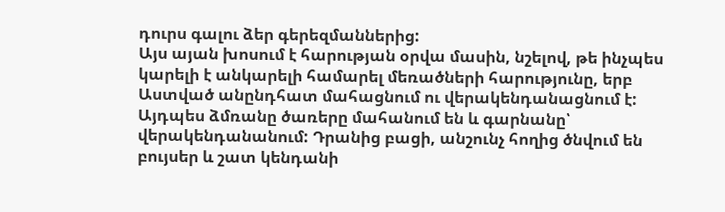դուրս գալու ձեր գերեզմաններից:
Այս այան խոսում է հարության օրվա մասին, նշելով, թե ինչպես կարելի է անկարելի համարել մեռածների հարությունը, երբ Աստված անընդհատ մահացնում ու վերակենդանացնում է: Այդպես ձմռանը ծառերը մահանում են և գարնանը՝ վերակենդանանում: Դրանից բացի, անշունչ հողից ծնվում են բույսեր և շատ կենդանի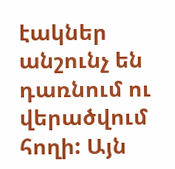էակներ անշունչ են դառնում ու վերածվում հողի: Այն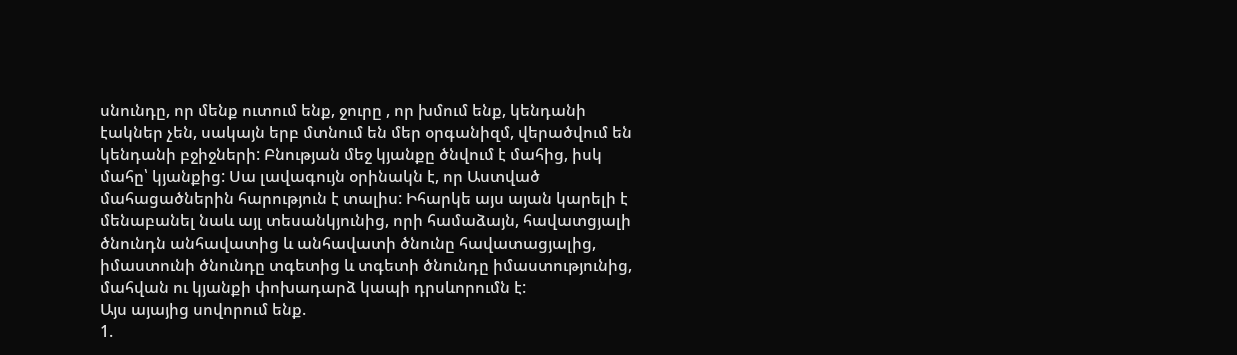սնունդը, որ մենք ուտում ենք, ջուրը , որ խմում ենք, կենդանի էակներ չեն, սակայն երբ մտնում են մեր օրգանիզմ, վերածվում են կենդանի բջիջների: Բնության մեջ կյանքը ծնվում է մահից, իսկ մահը՝ կյանքից: Սա լավագույն օրինակն է, որ Աստված մահացածներին հարություն է տալիս: Իհարկե այս այան կարելի է մենաբանել նաև այլ տեսանկյունից, որի համաձայն, հավատցյալի ծնունդն անհավատից և անհավատի ծնունը հավատացյալից, իմաստունի ծնունդը տգետից և տգետի ծնունդը իմաստությունից, մահվան ու կյանքի փոխադարձ կապի դրսևորումն է:
Այս այայից սովորում ենք.
1.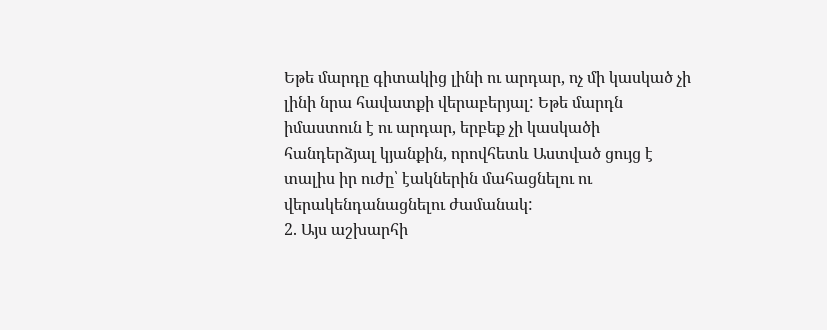Եթե մարդը գիտակից լինի ու արդար, ոչ մի կասկած չի լինի նրա հավատքի վերաբերյալ: Եթե մարդն իմաստուն է ու արդար, երբեք չի կասկածի հանդերձյալ կյանքին, որովհետև Աստված ցույց է տալիս իր ուժը՝ էակներին մահացնելու ու վերակենդանացնելու ժամանակ:
2. Այս աշխարհի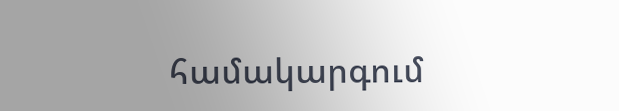համակարգում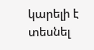կարելի է տեսնել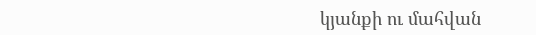կյանքի ու մահվան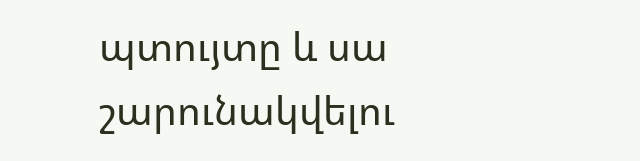պտույտը և սա շարունակվելու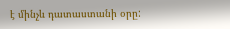է մինչև դատաստանի օրը: